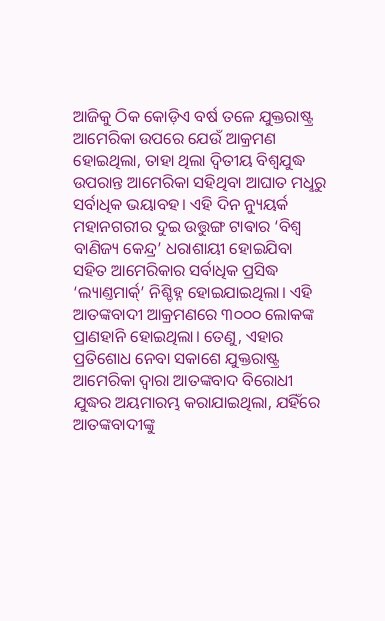ଆଜିକୁ ଠିକ କୋଡ଼ିଏ ବର୍ଷ ତଳେ ଯୁକ୍ତରାଷ୍ଟ୍ର ଆମେରିକା ଉପରେ ଯେଉଁ ଆକ୍ରମଣ ହୋଇଥିଲା, ତାହା ଥିଲା ଦ୍ବିତୀୟ ବିଶ୍ବଯୁଦ୍ଧ ଉପରାନ୍ତ ଆମେରିକା ସହିଥିବା ଆଘାତ ମଧୢରୁ ସର୍ବାଧିକ ଭୟାବହ। ଏହି ଦିନ ନ୍ୟୁୟର୍କ ମହାନଗରୀର ଦୁଇ ଉତ୍ତୁଙ୍ଗ ଟାଵାର ‘ବିଶ୍ବ ବାଣିଜ୍ୟ କେନ୍ଦ୍ର’ ଧରାଶାୟୀ ହୋଇଯିବା ସହିତ ଆମେରିକାର ସର୍ବାଧିକ ପ୍ରସିଦ୍ଧ ‘ଲ୍ୟାଣ୍ତମାର୍କ୍’ ନିଶ୍ଚିହ୍ନ ହୋଇଯାଇଥିଲା। ଏହି ଆତଙ୍କବାଦୀ ଆକ୍ରମଣରେ ୩୦୦୦ ଲୋକଙ୍କ ପ୍ରାଣହାନି ହୋଇଥିଲା। ତେଣୁ, ଏହାର ପ୍ରତିଶୋଧ ନେବା ସକାଶେ ଯୁକ୍ତରାଷ୍ଟ୍ର ଆମେରିକା ଦ୍ବାରା ଆତଙ୍କବାଦ ବିରୋଧୀ ଯୁଦ୍ଧର ଅୟମାରମ୍ଭ କରାଯାଇଥିଲା, ଯହିଁରେ ଆତଙ୍କବାଦୀଙ୍କୁ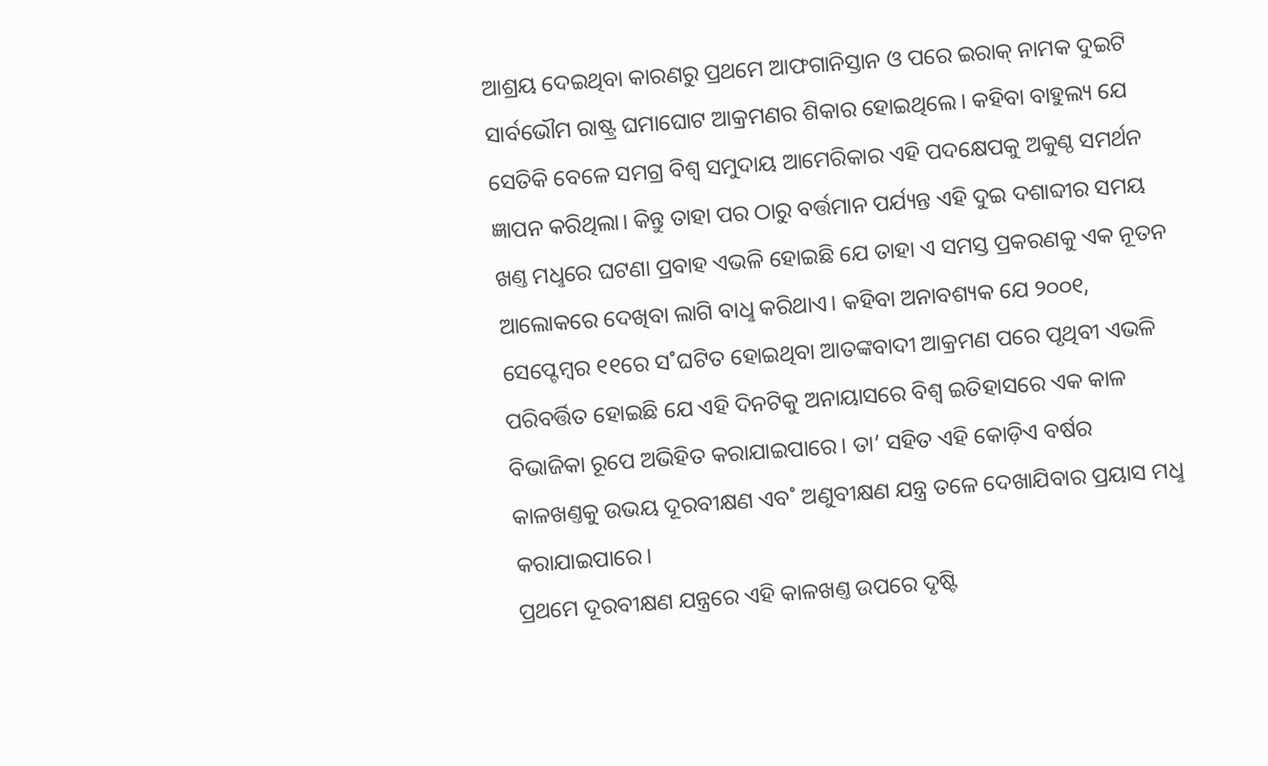ଆଶ୍ରୟ ଦେଇଥିବା କାରଣରୁ ପ୍ରଥମେ ଆଫଗାନିସ୍ତାନ ଓ ପରେ ଇରାକ୍ ନାମକ ଦୁଇଟି ସାର୍ବଭୌମ ରାଷ୍ଟ୍ର ଘମାଘୋଟ ଆକ୍ରମଣର ଶିକାର ହୋଇଥିଲେ। କହିବା ବାହୁଲ୍ୟ ଯେ ସେତିକି ବେଳେ ସମଗ୍ର ବିଶ୍ବ ସମୁଦାୟ ଆମେରିକାର ଏହି ପଦକ୍ଷେପକୁ ଅକୁଣ୍ଠ ସମର୍ଥନ ଜ୍ଞାପନ କରିଥିଲା। କିନ୍ତୁ ତାହା ପର ଠାରୁ ବର୍ତ୍ତମାନ ପର୍ଯ୍ୟନ୍ତ ଏହି ଦୁଇ ଦଶାବ୍ଦୀର ସମୟ ଖଣ୍ତ ମଧୢରେ ଘଟଣା ପ୍ରବାହ ଏଭଳି ହୋଇଛି ଯେ ତାହା ଏ ସମସ୍ତ ପ୍ରକରଣକୁ ଏକ ନୂତନ ଆଲୋକରେ ଦେଖିବା ଲାଗି ବାଧୢ କରିଥାଏ। କହିବା ଅନାବଶ୍ୟକ ଯେ ୨୦୦୧, ସେପ୍ଟେମ୍ବର ୧୧ରେ ସ˚ଘଟିତ ହୋଇଥିବା ଆତଙ୍କବାଦୀ ଆକ୍ରମଣ ପରେ ପୃଥିବୀ ଏଭଳି ପରିବର୍ତ୍ତିତ ହୋଇଛି ଯେ ଏହି ଦିନଟିକୁ ଅନାୟାସରେ ବିଶ୍ବ ଇତିହାସରେ ଏକ କାଳ ବିଭାଜିକା ରୂପେ ଅଭିହିତ କରାଯାଇପାରେ। ତା’ ସହିତ ଏହି କୋଡ଼ିଏ ବର୍ଷର କାଳଖଣ୍ତକୁ ଉଭୟ ଦୂରବୀକ୍ଷଣ ଏବ˚ ଅଣୁବୀକ୍ଷଣ ଯନ୍ତ୍ର ତଳେ ଦେଖାଯିବାର ପ୍ରୟାସ ମଧୢ କରାଯାଇପାରେ।
ପ୍ରଥମେ ଦୂରବୀକ୍ଷଣ ଯନ୍ତ୍ରରେ ଏହି କାଳଖଣ୍ତ ଉପରେ ଦୃଷ୍ଟି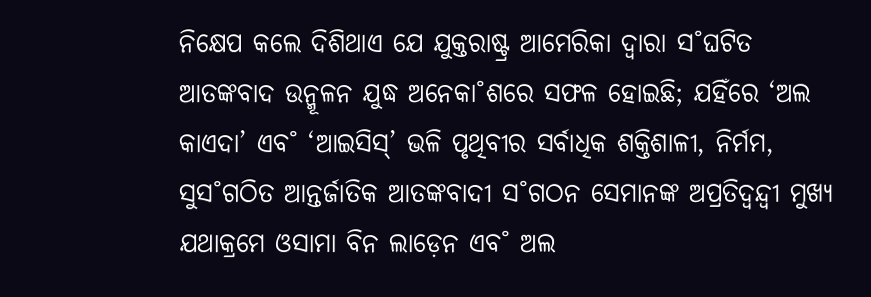ନିକ୍ଷେପ କଲେ ଦିଶିଥାଏ ଯେ ଯୁକ୍ତରାଷ୍ଟ୍ର ଆମେରିକା ଦ୍ବାରା ସ˚ଘଟିତ ଆତଙ୍କବାଦ ଉନ୍ମୂଳନ ଯୁଦ୍ଧ ଅନେକା˚ଶରେ ସଫଳ ହୋଇଛି; ଯହିଁରେ ‘ଅଲ କାଏଦା’ ଏବ˚ ‘ଆଇସିସ୍’ ଭଳି ପୃଥିବୀର ସର୍ବାଧିକ ଶକ୍ତିଶାଳୀ, ନିର୍ମମ, ସୁସ˚ଗଠିତ ଆନ୍ତର୍ଜାତିକ ଆତଙ୍କବାଦୀ ସ˚ଗଠନ ସେମାନଙ୍କ ଅପ୍ରତିଦ୍ବନ୍ଦ୍ବୀ ମୁଖ୍ୟ ଯଥାକ୍ରମେ ଓସାମା ବିନ ଲାଡ଼େନ ଏବ˚ ଅଲ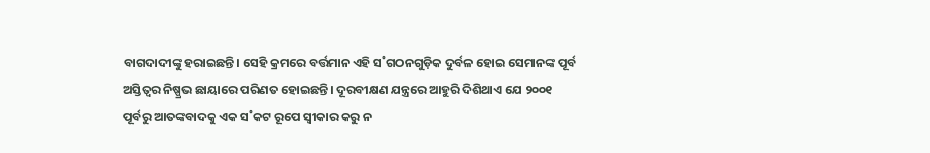ବାଗଦାଦୀଙ୍କୁ ହରାଇଛନ୍ତି। ସେହି କ୍ରମରେ ବର୍ତ୍ତମାନ ଏହି ସ˚ଗଠନଗୁଡ଼ିକ ଦୁର୍ବଳ ହୋଇ ସେମାନଙ୍କ ପୂର୍ବ ଅସ୍ତିତ୍ବର ନିଷ୍ପ୍ରଭ ଛାୟାରେ ପରିଣତ ହୋଇଛନ୍ତି। ଦୂରବୀକ୍ଷଣ ଯନ୍ତ୍ରରେ ଆହୁରି ଦିଶିଥାଏ ଯେ ୨୦୦୧ ପୂର୍ବରୁ ଆତଙ୍କବାଦକୁ ଏକ ସ˚କଟ ରୂପେ ସ୍ବୀକାର କରୁ ନ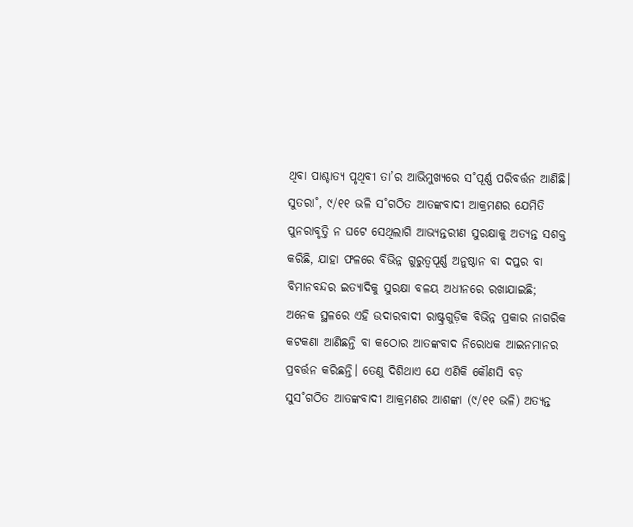ଥିବା ପାଶ୍ଚାତ୍ୟ ପୃଥିବୀ ତା’ର ଆଭିମୁଖ୍ୟରେ ସ˚ପୂର୍ଣ୍ଣ ପରିବର୍ତ୍ତନ ଆଣିଛି। ସୁତରା˚, ୯/୧୧ ଭଳି ସ˚ଗଠିତ ଆତଙ୍କବାଦୀ ଆକ୍ରମଣର ଯେମିତି ପୁନରାବୃତ୍ତି ନ ଘଟେ ସେଥିଲାଗି ଆଭ୍ୟନ୍ତରୀଣ ସୁରକ୍ଷାକୁ ଅତ୍ୟନ୍ତ ସଶକ୍ତ କରିଛି, ଯାହା ଫଳରେ ବିଭିନ୍ନ ଗୁରୁତ୍ବପୂର୍ଣ୍ଣ ଅନୁଷ୍ଠାନ ବା ଦପ୍ତର ବା ବିମାନବନ୍ଦର ଇତ୍ୟାଦିକୁ ସୁରକ୍ଷା ବଳୟ ଅଧୀନରେ ରଖାଯାଇଛି; ଅନେକ ସ୍ଥଳରେ ଏହି ଉଦାରବାଦୀ ରାଷ୍ଟ୍ରଗୁଡ଼ିକ ବିଭିନ୍ନ ପ୍ରକାର ନାଗରିକ କଟକଣା ଆଣିଛନ୍ତି ବା କଠୋର ଆତଙ୍କବାଦ ନିରୋଧକ ଆଇନମାନର ପ୍ରବର୍ତ୍ତନ କରିଛନ୍ତି। ତେଣୁ ଦିଶିଥାଏ ଯେ ଏଣିକି କୌଣସି ବଡ଼ ସୁସ˚ଗଠିତ ଆତଙ୍କବାଦୀ ଆକ୍ରମଣର ଆଶଙ୍କା (୯/୧୧ ଭଳି) ଅତ୍ୟନ୍ତ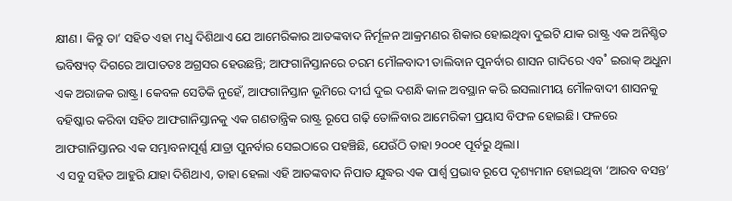କ୍ଷୀଣ। କିନ୍ତୁ ତା’ ସହିତ ଏହା ମଧୢ ଦିଶିଥାଏ ଯେ ଆମେରିକାର ଆତଙ୍କବାଦ ନିର୍ମୂଳନ ଆକ୍ରମଣର ଶିକାର ହୋଇଥିବା ଦୁଇଟି ଯାକ ରାଷ୍ଟ୍ର ଏକ ଅନିଶ୍ଚିତ ଭବିଷ୍ୟତ୍ ଦିଗରେ ଆପାତତଃ ଅଗ୍ରସର ହେଉଛନ୍ତି; ଆଫଗାନିସ୍ତାନରେ ଚରମ ମୌଳବାଦୀ ତାଲିବାନ ପୁନର୍ବାର ଶାସନ ଗାଦିରେ ଏବ˚ ଇରାକ୍ ଅଧୁନା ଏକ ଅରାଜକ ରାଷ୍ଟ୍ର। କେବଳ ସେତିକି ନୁହେଁ, ଆଫଗାନିସ୍ତାନ ଭୂମିରେ ଦୀର୍ଘ ଦୁଇ ଦଶନ୍ଧି କାଳ ଅବସ୍ଥାନ କରି ଇସଲାମୀୟ ମୌଳବାଦୀ ଶାସନକୁ ବହିଷ୍କାର କରିବା ସହିତ ଆଫଗାନିସ୍ତାନକୁ ଏକ ଗଣତାନ୍ତ୍ରିକ ରାଷ୍ଟ୍ର ରୂପେ ଗଢ଼ି ତୋଳିବାର ଆମେରିକୀ ପ୍ରୟାସ ବିଫଳ ହୋଇଛି। ଫଳରେ ଆଫଗାନିସ୍ତାନର ଏକ ସମ୍ଭାବନାପୂର୍ଣ୍ଣ ଯାତ୍ରା ପୁନର୍ବାର ସେଇଠାରେ ପହଞ୍ଚିଛି, ଯେଉଁଠି ତାହା ୨୦୦୧ ପୂର୍ବରୁ ଥିଲା।
ଏ ସବୁ ସହିତ ଆହୁରି ଯାହା ଦିଶିଥାଏ, ତାହା ହେଲା ଏହି ଆତଙ୍କବାଦ ନିପାତ ଯୁଦ୍ଧର ଏକ ପାର୍ଶ୍ବ ପ୍ରଭାବ ରୂପେ ଦୃଶ୍ୟମାନ ହୋଇଥିବା ‘ଆରବ ବସନ୍ତ’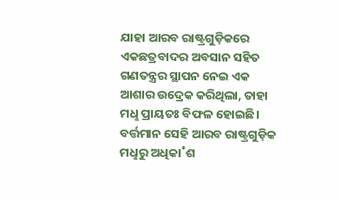ଯାହା ଆରବ ରାଷ୍ଟ୍ରଗୁଡ଼ିକରେ ଏକଛତ୍ରବାଦର ଅବସାନ ସହିତ ଗଣତନ୍ତ୍ରର ସ୍ଥାପନ ନେଇ ଏକ ଆଶାର ଉଦ୍ରେକ କରିଥିଲା, ତାହା ମଧୢ ପ୍ରାୟତଃ ବିଫଳ ହୋଇଛି। ବର୍ତ୍ତମାନ ସେହି ଆରବ ରାଷ୍ଟ୍ରଗୁଡ଼ିକ ମଧୢରୁ ଅଧିକା˚ଶ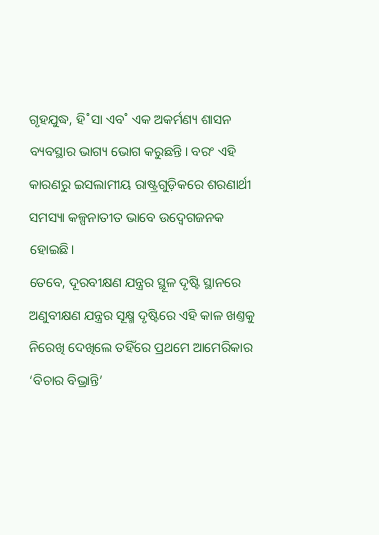ଗୃହଯୁଦ୍ଧ, ହି˚ସା ଏବ˚ ଏକ ଅକର୍ମଣ୍ୟ ଶାସନ ବ୍ୟବସ୍ଥାର ଭାଗ୍ୟ ଭୋଗ କରୁଛନ୍ତି। ବରଂ ଏହି କାରଣରୁ ଇସଲାମୀୟ ରାଷ୍ଟ୍ରଗୁଡ଼ିକରେ ଶରଣାର୍ଥୀ ସମସ୍ୟା କଳ୍ପନାତୀତ ଭାବେ ଉଦ୍ବେଗଜନକ ହୋଇଛି।
ତେବେ, ଦୂରବୀକ୍ଷଣ ଯନ୍ତ୍ରର ସ୍ଥୂଳ ଦୃଷ୍ଟି ସ୍ଥାନରେ ଅଣୁବୀକ୍ଷଣ ଯନ୍ତ୍ରର ସୂକ୍ଷ୍ମ ଦୃଷ୍ଟିରେ ଏହି କାଳ ଖଣ୍ତକୁ ନିରେଖି ଦେଖିଲେ ତହିଁରେ ପ୍ରଥମେ ଆମେରିକାର ‘ବିଚାର ବିଭ୍ରାନ୍ତି’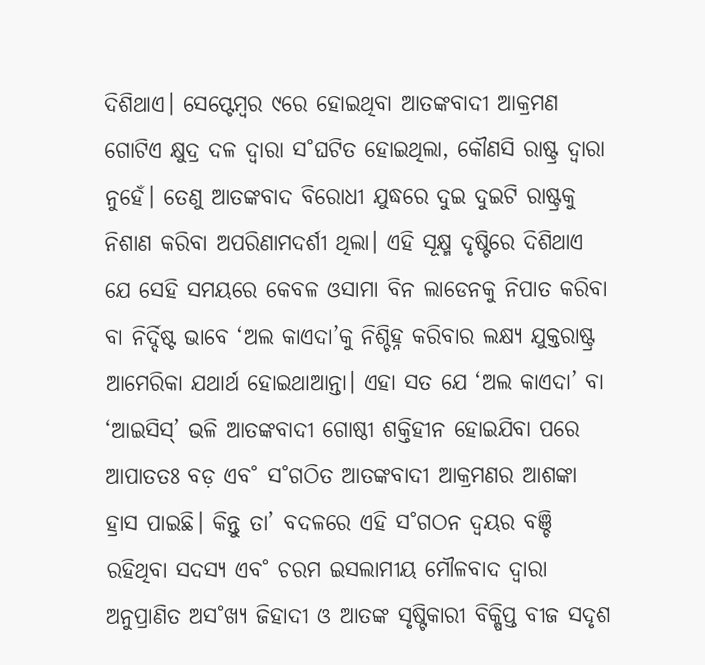ଦିଶିଥାଏ। ସେପ୍ଟେମ୍ବର ୯ରେ ହୋଇଥିବା ଆତଙ୍କବାଦୀ ଆକ୍ରମଣ ଗୋଟିଏ କ୍ଷୁଦ୍ର ଦଳ ଦ୍ବାରା ସ˚ଘଟିତ ହୋଇଥିଲା, କୌଣସି ରାଷ୍ଟ୍ର ଦ୍ବାରା ନୁହେଁ। ତେଣୁ ଆତଙ୍କବାଦ ବିରୋଧୀ ଯୁଦ୍ଧରେ ଦୁଇ ଦୁଇଟି ରାଷ୍ଟ୍ରକୁ ନିଶାଣ କରିବା ଅପରିଣାମଦର୍ଶୀ ଥିଲା। ଏହି ସୂକ୍ଷ୍ମ ଦୃଷ୍ଟିରେ ଦିଶିଥାଏ ଯେ ସେହି ସମୟରେ କେବଳ ଓସାମା ବିନ ଲାଡେନକୁ ନିପାତ କରିବା ବା ନିର୍ଦ୍ଦିଷ୍ଟ ଭାବେ ‘ଅଲ କାଏଦା’କୁ ନିଶ୍ଚିହ୍ନ କରିବାର ଲକ୍ଷ୍ୟ ଯୁକ୍ତରାଷ୍ଟ୍ର ଆମେରିକା ଯଥାର୍ଥ ହୋଇଥାଆନ୍ତା। ଏହା ସତ ଯେ ‘ଅଲ କାଏଦା’ ବା ‘ଆଇସିସ୍’ ଭଳି ଆତଙ୍କବାଦୀ ଗୋଷ୍ଠୀ ଶକ୍ତିହୀନ ହୋଇଯିବା ପରେ ଆପାତତଃ ବଡ଼ ଏବ˚ ସ˚ଗଠିତ ଆତଙ୍କବାଦୀ ଆକ୍ରମଣର ଆଶଙ୍କା ହ୍ରାସ ପାଇଛି। କିନ୍ତୁ ତା’ ବଦଳରେ ଏହି ସ˚ଗଠନ ଦ୍ବୟର ବଞ୍ଚି ରହିଥିବା ସଦସ୍ୟ ଏବ˚ ଚରମ ଇସଲାମୀୟ ମୌଳବାଦ ଦ୍ବାରା ଅନୁପ୍ରାଣିତ ଅସ˚ଖ୍ୟ ଜିହାଦୀ ଓ ଆତଙ୍କ ସୃଷ୍ଟିକାରୀ ବିକ୍ଷିପ୍ତ ବୀଜ ସଦୃଶ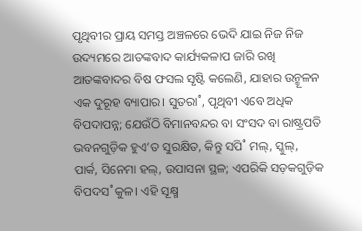ପୃଥିବୀର ପ୍ରାୟ ସମସ୍ତ ଅଞ୍ଚଳରେ ଭେଦି ଯାଇ ନିଜ ନିଜ ଉଦ୍ୟମରେ ଆତଙ୍କବାଦ କାର୍ଯ୍ୟକଳାପ ଜାରି ରଖି ଆତଙ୍କବାଦର ବିଷ ଫସଲ ସୃଷ୍ଟି କଲେଣି, ଯାହାର ଉନ୍ମୂଳନ ଏକ ଦୁରୂହ ବ୍ୟାପାର। ସୁତରା˚, ପୃଥିବୀ ଏବେ ଅଧିକ ବିପଦାପନ୍ନ; ଯେଉଁଠି ବିମାନବନ୍ଦର ବା ସଂସଦ ବା ରାଷ୍ଟ୍ରପତି ଭବନଗୁଡ଼ିକ ହୁଏ’ତ ସୁରକ୍ଷିତ, କିନ୍ତୁ ସପି˚ ମଲ୍, ସ୍କୁଲ୍, ପାର୍କ, ସିନେମା ହଲ୍, ଉପାସନା ସ୍ଥଳ; ଏପରିକି ସଡ଼କଗୁଡ଼ିକ ବିପଦସ˚କୁଳ। ଏହି ସୂକ୍ଷ୍ମ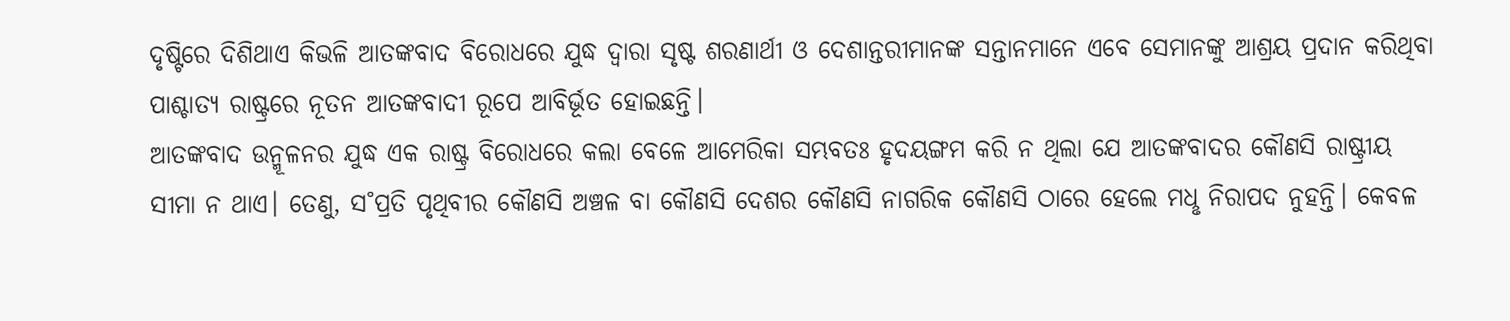ଦୃଷ୍ଟିରେ ଦିଶିଥାଏ କିଭଳି ଆତଙ୍କବାଦ ବିରୋଧରେ ଯୁଦ୍ଧ ଦ୍ବାରା ସୃଷ୍ଟ ଶରଣାର୍ଥୀ ଓ ଦେଶାନ୍ତରୀମାନଙ୍କ ସନ୍ତାନମାନେ ଏବେ ସେମାନଙ୍କୁ ଆଶ୍ରୟ ପ୍ରଦାନ କରିଥିବା ପାଶ୍ଚାତ୍ୟ ରାଷ୍ଟ୍ରରେ ନୂତନ ଆତଙ୍କବାଦୀ ରୂପେ ଆବିର୍ଭୂତ ହୋଇଛନ୍ତି।
ଆତଙ୍କବାଦ ଉନ୍ମୂଳନର ଯୁଦ୍ଧ ଏକ ରାଷ୍ଟ୍ର ବିରୋଧରେ କଲା ବେଳେ ଆମେରିକା ସମ୍ଭବତଃ ହୃଦୟଙ୍ଗମ କରି ନ ଥିଲା ଯେ ଆତଙ୍କବାଦର କୌଣସି ରାଷ୍ଟ୍ରୀୟ ସୀମା ନ ଥାଏ। ତେଣୁ, ସ˚ପ୍ରତି ପୃଥିବୀର କୌଣସି ଅଞ୍ଚଳ ବା କୌଣସି ଦେଶର କୌଣସି ନାଗରିକ କୌଣସି ଠାରେ ହେଲେ ମଧୢ ନିରାପଦ ନୁହନ୍ତି। କେବଳ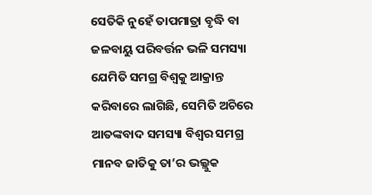ସେତିକି ନୁହେଁ ତାପମାତ୍ରା ବୃଦ୍ଧି ବା ଜଳବାୟୁ ପରିବର୍ତ୍ତନ ଭଳି ସମସ୍ୟା ଯେମିତି ସମଗ୍ର ବିଶ୍ବକୁ ଆକ୍ରାନ୍ତ କରିବାରେ ଲାଗିଛି, ସେମିତି ଅଚିରେ ଆତଙ୍କବାଦ ସମସ୍ୟା ବିଶ୍ବର ସମଗ୍ର ମାନବ ଜାତିକୁ ତା’ର ଭଲ୍ଲୁକ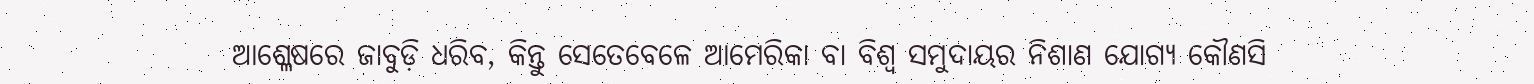ଆଶ୍ଳେଷରେ ଜାବୁଡ଼ି ଧରିବ, କିନ୍ତୁ ସେତେବେଳେ ଆମେରିକା ବା ବିଶ୍ବ ସମୁଦାୟର ନିଶାଣ ଯୋଗ୍ୟ କୌଣସି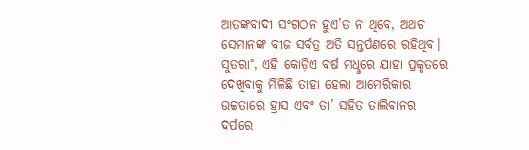ଆତଙ୍କବାଦୀ ସଂଗଠନ ହୁଏ’ତ ନ ଥିବେ, ଅଥଚ ସେମାନଙ୍କ ବୀଜ ସର୍ବତ୍ର ଅତି ସନ୍ତର୍ପଣରେ ରହିଥିବ।
ସୁତରା˚, ଏହି କୋଡ଼ିଏ ବର୍ଷ ମଧୢରେ ଯାହା ପ୍ରକୃତରେ ଦେଖିବାକୁ ମିଳିଛି ତାହା ହେଲା ଆମେରିକାର ଉଚ୍ଚତାରେ ହ୍ରାସ ଏବଂ ତା’ ସହିତ ତାଲିବାନର ଦର୍ପରେ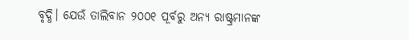ବୃଦ୍ଧି। ଯେଉଁ ତାଲିବାନ ୨୦୦୧ ପୂର୍ବରୁ ଅନ୍ୟ ରାଷ୍ଟ୍ରମାନଙ୍କ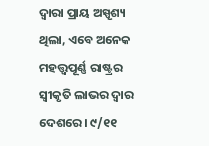ଦ୍ବାରା ପ୍ରାୟ ଅସ୍ପୃଶ୍ୟ ଥିଲା, ଏବେ ଅନେକ ମହତ୍ତ୍ବପୂର୍ଣ୍ଣ ରାଷ୍ଟ୍ରର ସ୍ବୀକୃତି ଲାଭର ଦ୍ବାର ଦେଶରେ। ୯/୧୧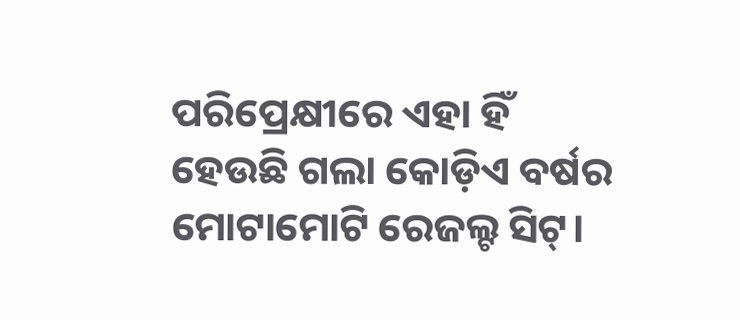ପରିପ୍ରେକ୍ଷୀରେ ଏହା ହିଁ ହେଉଛି ଗଲା କୋଡ଼ିଏ ବର୍ଷର ମୋଟାମୋଟି ରେଜଲ୍ଟ ସିଟ୍।